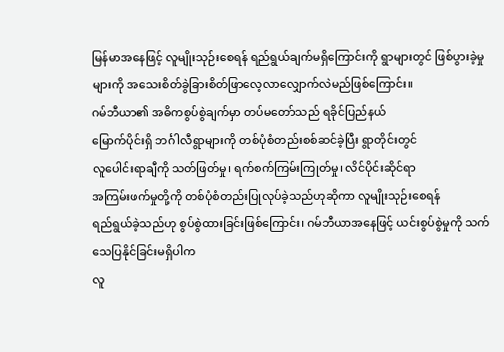မြန်မာအနေဖြင့် လူမျိုးသုဉ်းစေရန် ရည်ရွယ်ချက်မရှိကြောင်းကို ရွာများတွင် ဖြစ်ပွားခဲ့မှုများကို အသေးစိတ်ခွဲခြားစိတ်ဖြာလေ့လာလျှောက်လဲမည်ဖြစ်ကြောင်း။
ဂမ်ဘီယာ၏ အဓိကစွပ်စွဲချက်မှာ တပ်မတော်သည် ရခိုင်ပြည်နယ်
မြောက်ပိုင်းရှိ ဘင်္ဂါလီရွာများကို တစ်ပုံစံတည်းစစ်ဆင်ခဲ့ပြီး ရွာတိုင်းတွင်
လူပေါင်းရာချီကို သတ်ဖြတ်မှု၊ ရက်စက်ကြမ်းကြုတ်မှု၊ လိင်ပိုင်းဆိုင်ရာ
အကြမ်းဖက်မှုတို့ကို တစ်ပုံစံတည်းပြုလုပ်ခဲ့သည်ဟုဆိုကာ လူမျိုးသုဉ်းစေရန်
ရည်ရွယ်ခဲ့သည်ဟု စွပ်စွဲထားခြင်းဖြစ်ကြောင်း၊ ဂမ်ဘီယာအနေဖြင့် ယင်းစွပ်စွဲမှုကို သက်သေပြနိုင်ခြင်းမရှိပါက
လူ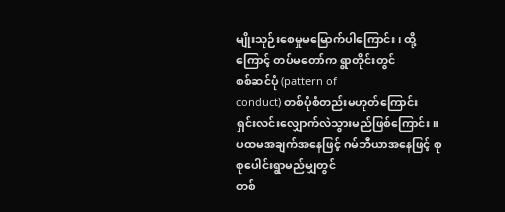မျိုးသုဉ်းစေမှုမမြောက်ပါကြောင်း၊ ထို့ကြောင့် တပ်မတော်က ရွာတိုင်းတွင်
စစ်ဆင်ပုံ (pattern of
conduct) တစ်ပုံစံတည်းမဟုတ်ကြောင်း
ရှင်းလင်းလျှောက်လဲသွားမည်ဖြစ်ကြောင်း။
ပထမအချက်အနေဖြင့် ဂမ်ဘီယာအနေဖြင့် စုစုပေါင်းရွာမည်မျှတွင်
တစ်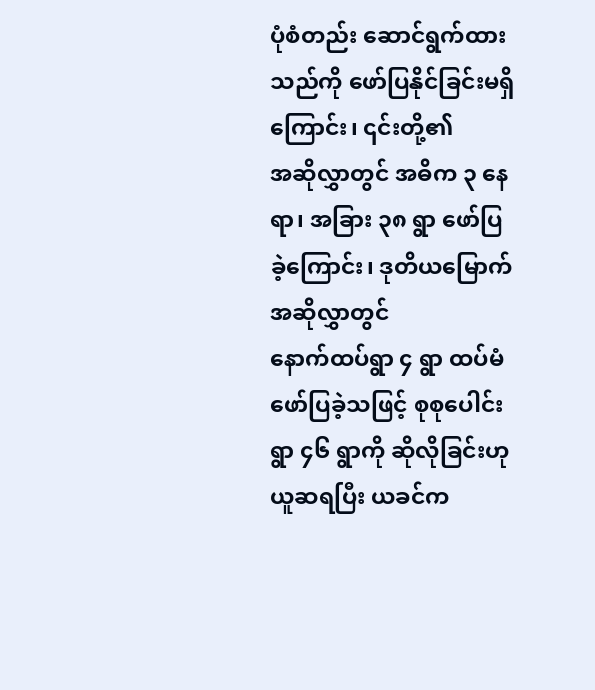ပုံစံတည်း ဆောင်ရွက်ထားသည်ကို ဖော်ပြနိုင်ခြင်းမရှိကြောင်း၊ ၎င်းတို့၏
အဆိုလွှာတွင် အဓိက ၃ နေရာ၊ အခြား ၃၈ ရွာ ဖော်ပြခဲ့ကြောင်း၊ ဒုတိယမြောက်အဆိုလွှာတွင်
နောက်ထပ်ရွာ ၄ ရွာ ထပ်မံဖော်ပြခဲ့သဖြင့် စုစုပေါင်း ရွာ ၄၆ ရွာကို ဆိုလိုခြင်းဟု
ယူဆရပြီး ယခင်က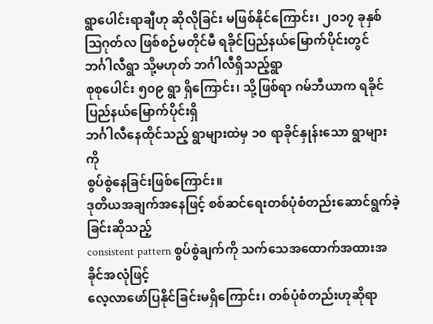ရွာပေါင်းရာချီဟု ဆိုလိုခြင်း မဖြစ်နိုင်ကြောင်း၊ ၂၀၁၇ ခုနှစ်
ဩဂုတ်လ ဖြစ်စဉ်မတိုင်မီ ရခိုင်ပြည်နယ်မြောက်ပိုင်းတွင် ဘင်္ဂါလီရွာ သို့မဟုတ် ဘင်္ဂါလီရှိသည့်ရွာ
စုစုပေါင်း ၅၀၉ ရွာ ရှိကြောင်း၊ သို့ဖြစ်ရာ ဂမ်ဘီယာက ရခိုင်ပြည်နယ်မြောက်ပိုင်းရှိ
ဘင်္ဂါလီနေထိုင်သည့် ရွာများထဲမှ ၁၀ ရာခိုင်နှုန်းသော ရွာများကို
စွပ်စွဲနေခြင်းဖြစ်ကြောင်း။
ဒုတိယအချက်အနေဖြင့် စစ်ဆင်ရေးတစ်ပုံစံတည်းဆောင်ရွက်ခဲ့ခြင်းဆိုသည့်
consistent pattern စွပ်စွဲချက်ကို သက်သေအထောက်အထားအခိုင်အလုံဖြင့်
လေ့လာဖော်ပြနိုင်ခြင်းမရှိကြောင်း၊ တစ်ပုံစံတည်းဟုဆိုရာ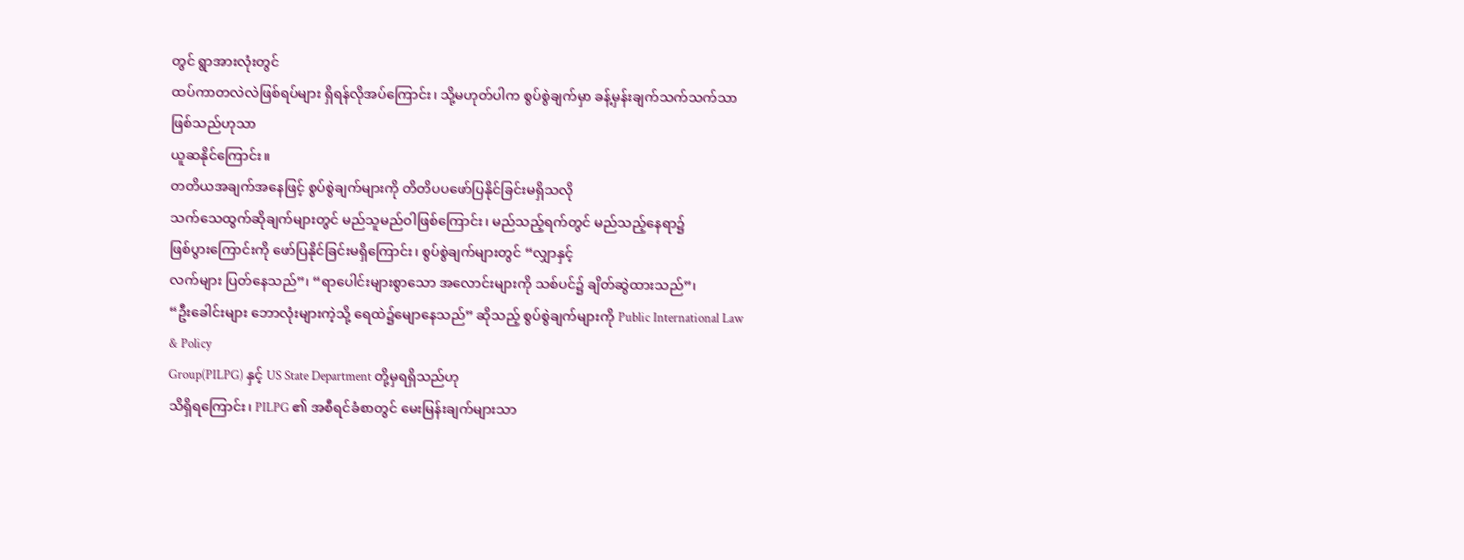တွင် ရွာအားလုံးတွင်
ထပ်ကာတလဲလဲဖြစ်ရပ်များ ရှိရန်လိုအပ်ကြောင်း၊ သို့မဟုတ်ပါက စွပ်စွဲချက်မှာ ခန့်မှန်းချက်သက်သက်သာဖြစ်သည်ဟုသာ
ယူဆနိုင်ကြောင်း။
တတိယအချက်အနေဖြင့် စွပ်စွဲချက်များကို တိတိပပဖော်ပြနိုင်ခြင်းမရှိသလို
သက်သေထွက်ဆိုချက်များတွင် မည်သူမည်ဝါဖြစ်ကြောင်း၊ မည်သည့်ရက်တွင် မည်သည့်နေရာ၌
ဖြစ်ပွားကြောင်းကို ဖော်ပြနိုင်ခြင်းမရှိကြောင်း၊ စွပ်စွဲချက်များတွင် “လျှာနှင့်
လက်များ ပြတ်နေသည်”၊ “ရာပေါင်းများစွာသော အလောင်းများကို သစ်ပင်၌ ချိတ်ဆွဲထားသည်”၊
“ဦးခေါင်းများ ဘောလုံးများကဲ့သို့ ရေထဲ၌မျောနေသည်” ဆိုသည့် စွပ်စွဲချက်များကို Public International Law & Policy
Group(PILPG) နှင့် US State Department တို့မှရရှိသည်ဟု
သိရှိရကြောင်း၊ PILPG ၏ အစီရင်ခံစာတွင် မေးမြန်းချက်များသာ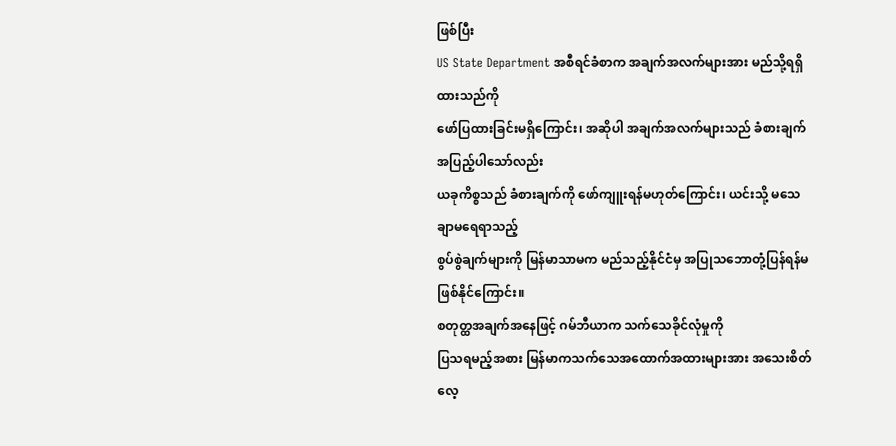ဖြစ်ပြီး
US State Department အစီရင်ခံစာက အချက်အလက်များအား မည်သို့ရရှိထားသည်ကို
ဖော်ပြထားခြင်းမရှိကြောင်း၊ အဆိုပါ အချက်အလက်များသည် ခံစားချက်အပြည့်ပါသော်လည်း
ယခုကိစ္စသည် ခံစားချက်ကို ဖော်ကျူးရန်မဟုတ်ကြောင်း၊ ယင်းသို့ မသေချာမရေရာသည့်
စွပ်စွဲချက်များကို မြန်မာသာမက မည်သည့်နိုင်ငံမှ အပြုသဘောတုံ့ပြန်ရန်မဖြစ်နိုင်ကြောင်း။
စတုတ္ထအချက်အနေဖြင့် ဂမ်ဘီယာက သက်သေခိုင်လုံမှုကို
ပြသရမည့်အစား မြန်မာကသက်သေအထောက်အထားများအား အသေးစိတ်လေ့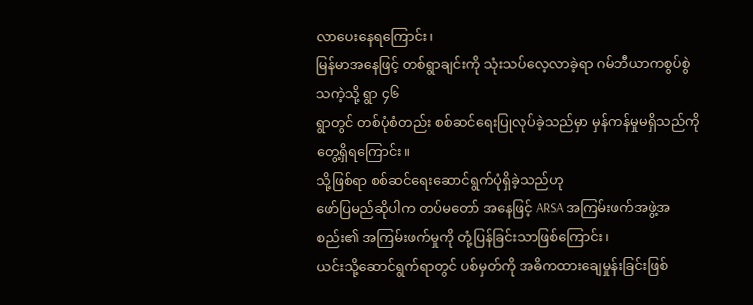လာပေးနေရကြောင်း၊
မြန်မာအနေဖြင့် တစ်ရွာချင်းကို သုံးသပ်လေ့လာခဲ့ရာ ဂမ်ဘီယာကစွပ်စွဲသကဲ့သို့ ရွာ ၄၆
ရွာတွင် တစ်ပုံစံတည်း စစ်ဆင်ရေးပြုလုပ်ခဲ့သည်မှာ မှန်ကန်မှုမရှိသည်ကို
တွေ့ရှိရကြောင်း။
သို့ဖြစ်ရာ စစ်ဆင်ရေးဆောင်ရွက်ပုံရှိခဲ့သည်ဟု
ဖော်ပြမည်ဆိုပါက တပ်မတော် အနေဖြင့် ARSA အကြမ်းဖက်အဖွဲ့အစည်း၏ အကြမ်းဖက်မှုကို တုံ့ပြန်ခြင်းသာဖြစ်ကြောင်း၊
ယင်းသို့ဆောင်ရွက်ရာတွင် ပစ်မှတ်ကို အဓိကထားချေမှုန်းခြင်းဖြစ်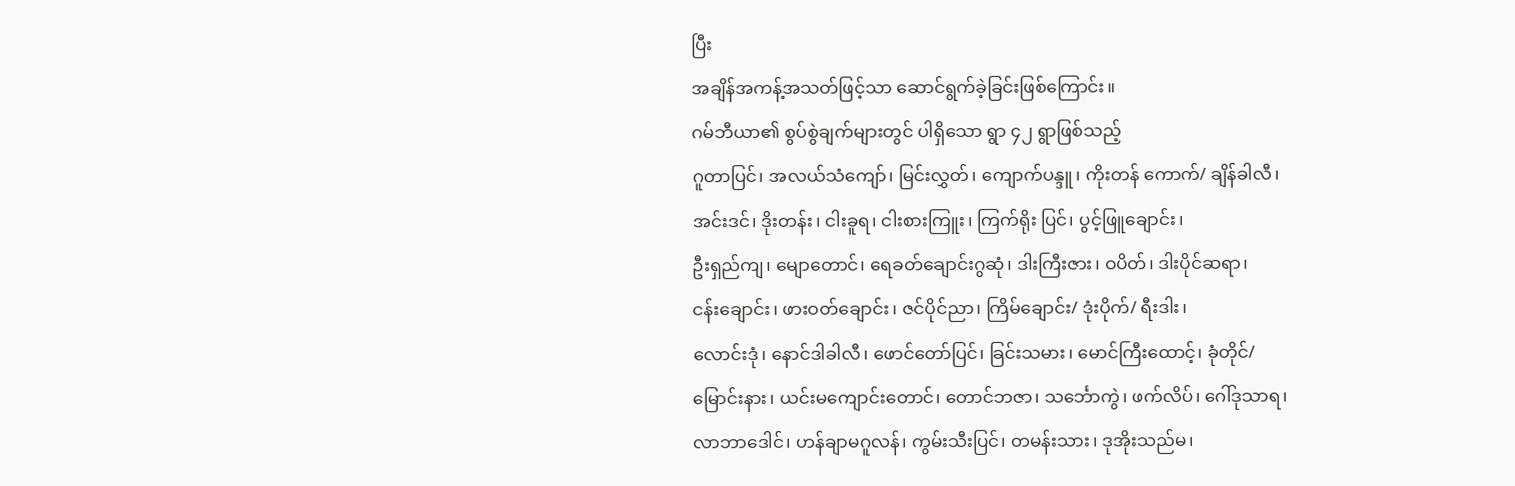ပြီး
အချိန်အကန့်အသတ်ဖြင့်သာ ဆောင်ရွက်ခဲ့ခြင်းဖြစ်ကြောင်း။
ဂမ်ဘီယာ၏ စွပ်စွဲချက်များတွင် ပါရှိသော ရွာ ၄၂ ရွာဖြစ်သည့်
ဂူတာပြင်၊ အလယ်သံကျော်၊ မြင်းလွှတ်၊ ကျောက်ပန္ဒူ၊ ကိုးတန် ကောက်/ ချိန်ခါလီ၊
အင်းဒင်၊ ဒိုးတန်း၊ ငါးခူရ၊ ငါးစားကြူး၊ ကြက်ရိုး ပြင်၊ ပွင့်ဖြူချောင်း၊
ဦးရှည်ကျ၊ မျောတောင်၊ ရေခတ်ချောင်းဂွဆုံ၊ ဒါးကြီးဇား၊ ဝပိတ်၊ ဒါးပိုင်ဆရာ၊
ငန်းချောင်း၊ ဖားဝတ်ချောင်း၊ ဇင်ပိုင်ညာ၊ ကြိမ်ချောင်း/ ဒုံးပိုက်/ ရီးဒါး၊
လောင်းဒုံ၊ နောင်ဒါခါလီ၊ ဖောင်တော်ပြင်၊ ခြင်းသမား၊ မောင်ကြီးထောင့်၊ ခုံတိုင်/
မြောင်းနား၊ ယင်းမကျောင်းတောင်၊ တောင်ဘဇာ၊ သင်္ဘောကွဲ၊ ဖက်လိပ်၊ ဂေါ်ဒုသာရ၊
လာဘာဒေါင်၊ ဟန်ချာမဂူလန်၊ ကွမ်းသီးပြင်၊ တမန်းသား၊ ဒုအိုးသည်မ၊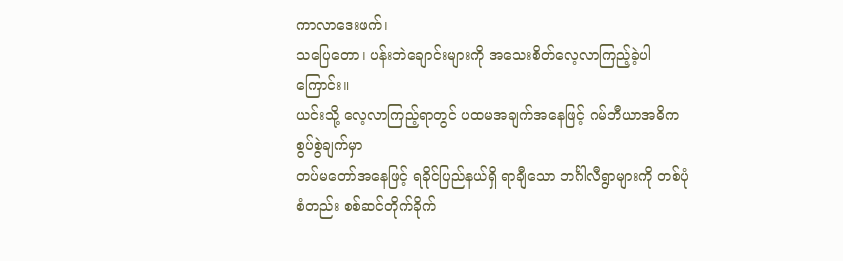ကာလာဒေးဖက်၊
သပြေတော၊ ပန်းဘဲချောင်းများကို အသေးစိတ်လေ့လာကြည့်ခဲ့ပါကြောင်း။
ယင်းသို့ လေ့လာကြည့်ရာတွင် ပထမအချက်အနေဖြင့် ဂမ်ဘီယာအဓိကစွပ်စွဲချက်မှာ
တပ်မတော်အနေဖြင့် ရခိုင်ပြည်နယ်ရှိ ရာချီသော ဘင်္ဂါလီရွာများကို တစ်ပုံစံတည်း စစ်ဆင်တိုက်ခိုက်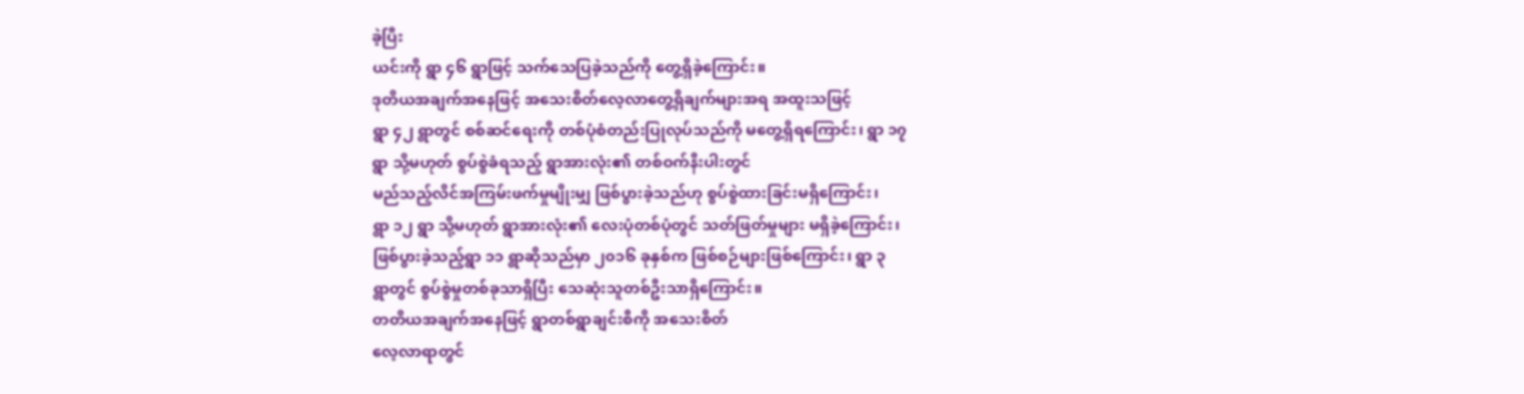ခဲ့ပြီး
ယင်းကို ရွာ ၄၆ ရွာဖြင့် သက်သေပြခဲ့သည်ကို တွေ့ရှိခဲ့ကြောင်း။
ဒုတိယအချက်အနေဖြင့် အသေးစိတ်လေ့လာတွေ့ရှိချက်များအရ အထူးသဖြင့်
ရွာ ၄၂ ရွာတွင် စစ်ဆင်ရေးကို တစ်ပုံစံတည်းပြုလုပ်သည်ကို မတွေ့ရှိရကြောင်း၊ ရွာ ၁၇
ရွာ သို့မဟုတ် စွပ်စွဲခံရသည့် ရွာအားလုံး၏ တစ်ဝက်နီးပါးတွင်
မည်သည့်လိင်အကြမ်းဖက်မှုမျိုးမျှ ဖြစ်ပွားခဲ့သည်ဟု စွပ်စွဲထားခြင်းမရှိကြောင်း၊
ရွာ ၁၂ ရွာ သို့မဟုတ် ရွာအားလုံး၏ လေးပုံတစ်ပုံတွင် သတ်ဖြတ်မှုများ မရှိခဲ့ကြောင်း၊
ဖြစ်ပွားခဲ့သည့်ရွာ ၁၁ ရွာဆိုသည်မှာ ၂၀၁၆ ခုနှစ်က ဖြစ်စဉ်များဖြစ်ကြောင်း၊ ရွာ ၃
ရွာတွင် စွပ်စွဲမှုတစ်ခုသာရှိပြီး သေဆုံးသူတစ်ဦးသာရှိကြောင်း။
တတိယအချက်အနေဖြင့် ရွာတစ်ရွာချင်းစီကို အသေးစိတ်
လေ့လာရာတွင်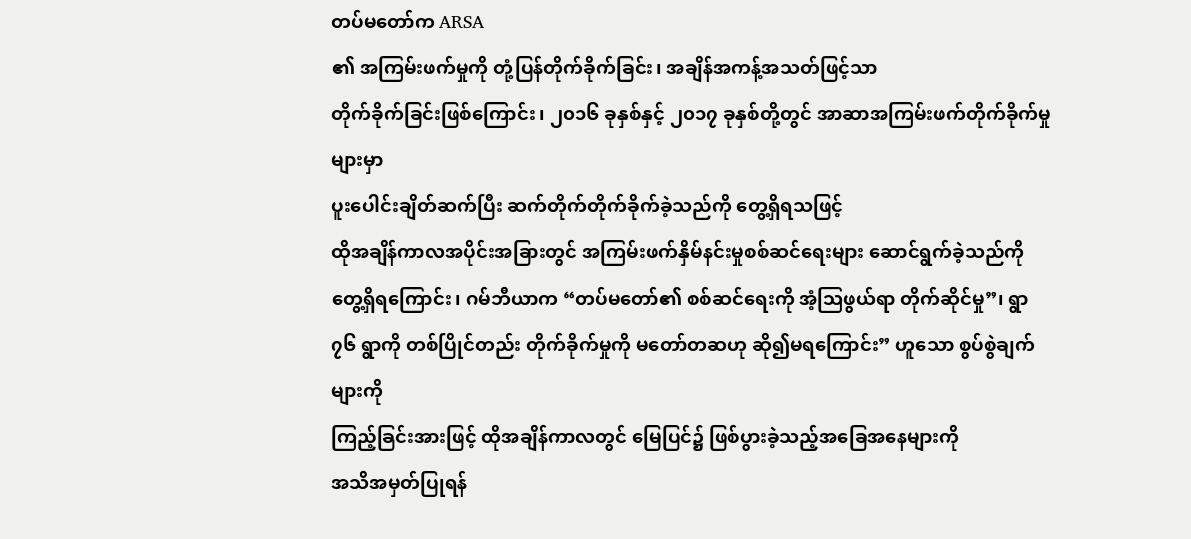တပ်မတော်က ARSA
၏ အကြမ်းဖက်မှုကို တုံ့ပြန်တိုက်ခိုက်ခြင်း၊ အချိန်အကန့်အသတ်ဖြင့်သာ
တိုက်ခိုက်ခြင်းဖြစ်ကြောင်း၊ ၂၀၁၆ ခုနှစ်နှင့် ၂၀၁၇ ခုနှစ်တို့တွင် အာဆာအကြမ်းဖက်တိုက်ခိုက်မှုများမှာ
ပူးပေါင်းချိတ်ဆက်ပြီး ဆက်တိုက်တိုက်ခိုက်ခဲ့သည်ကို တွေ့ရှိရသဖြင့်
ထိုအချိန်ကာလအပိုင်းအခြားတွင် အကြမ်းဖက်နှိမ်နင်းမှုစစ်ဆင်ရေးများ ဆောင်ရွက်ခဲ့သည်ကို
တွေ့ရှိရကြောင်း၊ ဂမ်ဘီယာက “တပ်မတော်၏ စစ်ဆင်ရေးကို အံ့ဩဖွယ်ရာ တိုက်ဆိုင်မှု”၊ ရွာ
၇၆ ရွာကို တစ်ပြိုင်တည်း တိုက်ခိုက်မှုကို မတော်တဆဟု ဆို၍မရကြောင်း” ဟူသော စွပ်စွဲချက်များကို
ကြည့်ခြင်းအားဖြင့် ထိုအချိန်ကာလတွင် မြေပြင်၌ ဖြစ်ပွားခဲ့သည့်အခြေအနေများကို
အသိအမှတ်ပြုရန်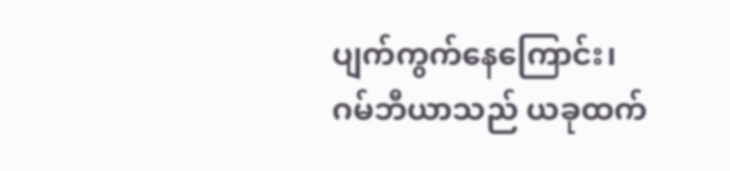ပျက်ကွက်နေကြောင်း၊ ဂမ်ဘီယာသည် ယခုထက်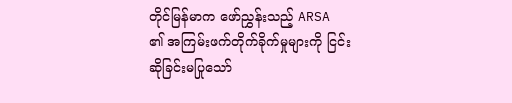တိုင်မြန်မာက ဖော်ညွှန်းသည့် ARSA
၏ အကြမ်းဖက်တိုက်ခိုက်မှုများကို ငြင်းဆိုခြင်းမပြုသော်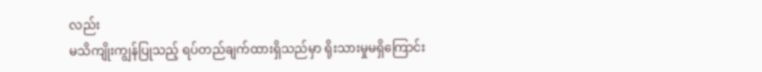လည်း
မသိကျိုးကျွန်ပြုသည့် ရပ်တည်ချက်ထားရှိသည်မှာ ရိုးသားမှုမရှိကြောင်း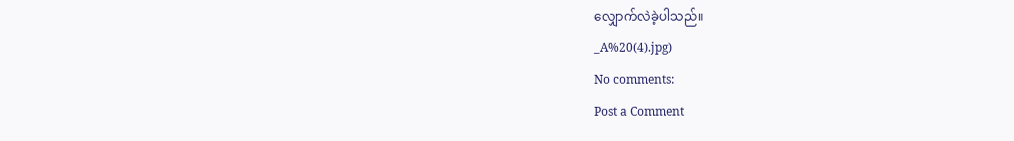လျှောက်လဲခဲ့ပါသည်။
_A%20(4).jpg)
No comments:
Post a Comment